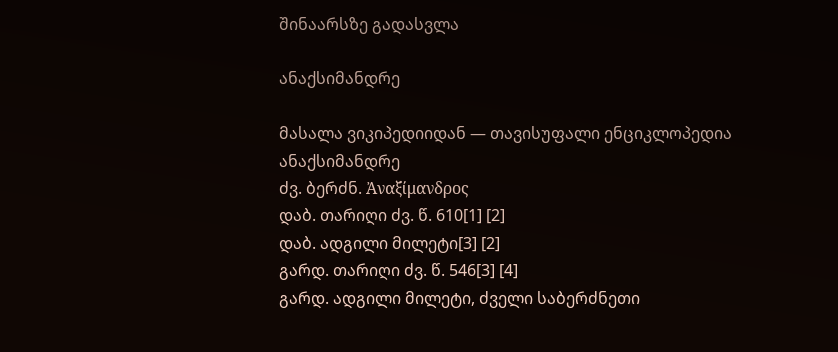შინაარსზე გადასვლა

ანაქსიმანდრე

მასალა ვიკიპედიიდან — თავისუფალი ენციკლოპედია
ანაქსიმანდრე
ძვ. ბერძნ. Ἀναξίμανδρος
დაბ. თარიღი ძვ. წ. 610[1] [2]
დაბ. ადგილი მილეტი[3] [2]
გარდ. თარიღი ძვ. წ. 546[3] [4]
გარდ. ადგილი მილეტი, ძველი საბერძნეთი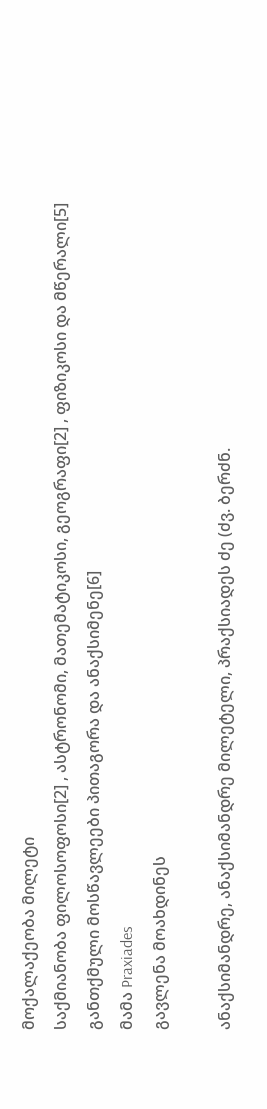მოქალაქეობა მილეტი
საქმიანობა ფილოსოფოსი[2] , ასტრონომი, მათემატიკოსი, გეოგრაფი[2] , ფიზიკოსი და მწერალი[5]
განთქმული მოსწავლეები პითაგორა და ანაქსიმენე[6]
მამა Praxiades
გავლენა მოახდინეს

ანაქსიმანდრე, ანაქსიმანდრე მილეტელი, პრაქსიადეს ძე (ძვ. ბერძნ.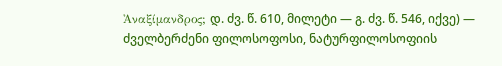Ἀναξίμανδρος; დ. ძვ. წ. 610, მილეტი — გ. ძვ. წ. 546, იქვე) — ძველბერძენი ფილოსოფოსი, ნატურფილოსოფიის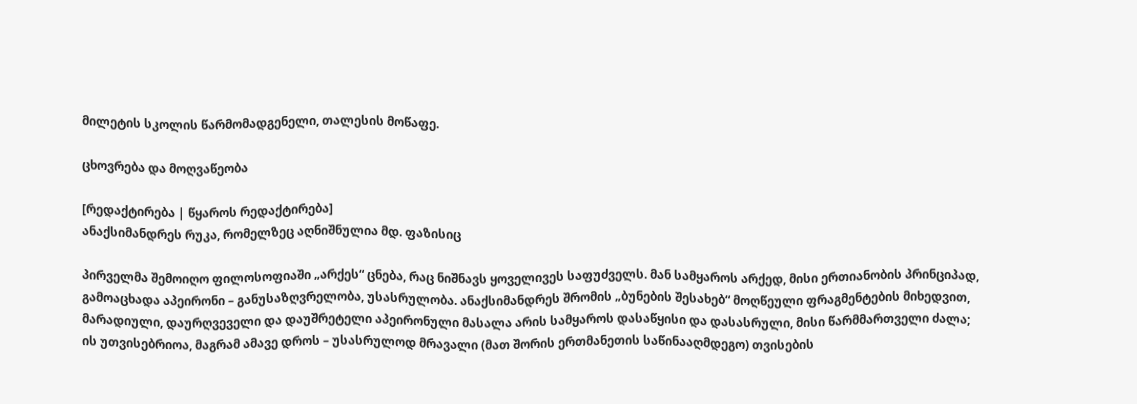მილეტის სკოლის წარმომადგენელი, თალესის მოწაფე.

ცხოვრება და მოღვაწეობა

[რედაქტირება | წყაროს რედაქტირება]
ანაქსიმანდრეს რუკა, რომელზეც აღნიშნულია მდ. ფაზისიც

პირველმა შემოიღო ფილოსოფიაში „არქეს“ ცნება, რაც ნიშნავს ყოველივეს საფუძველს. მან სამყაროს არქედ, მისი ერთიანობის პრინციპად, გამოაცხადა აპეირონი – განუსაზღვრელობა, უსასრულობა. ანაქსიმანდრეს შრომის „ბუნების შესახებ“ მოღწეული ფრაგმენტების მიხედვით, მარადიული, დაურღვეველი და დაუშრეტელი აპეირონული მასალა არის სამყაროს დასაწყისი და დასასრული, მისი წარმმართველი ძალა; ის უთვისებრიოა, მაგრამ ამავე დროს – უსასრულოდ მრავალი (მათ შორის ერთმანეთის საწინააღმდეგო) თვისების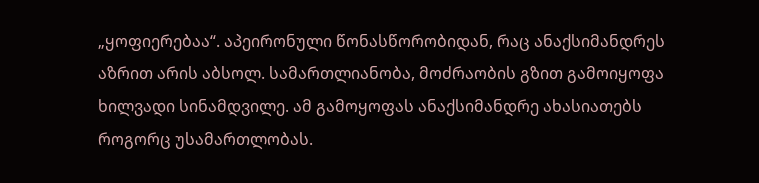„ყოფიერებაა“. აპეირონული წონასწორობიდან, რაც ანაქსიმანდრეს აზრით არის აბსოლ. სამართლიანობა, მოძრაობის გზით გამოიყოფა ხილვადი სინამდვილე. ამ გამოყოფას ანაქსიმანდრე ახასიათებს როგორც უსამართლობას.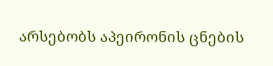არსებობს აპეირონის ცნების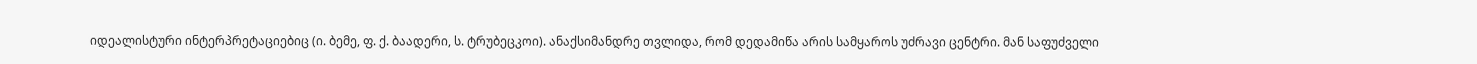იდეალისტური ინტერპრეტაციებიც (ი. ბემე, ფ. ქ. ბაადერი, ს. ტრუბეცკოი). ანაქსიმანდრე თვლიდა, რომ დედამიწა არის სამყაროს უძრავი ცენტრი. მან საფუძველი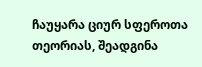ჩაუყარა ციურ სფეროთა თეორიას, შეადგინა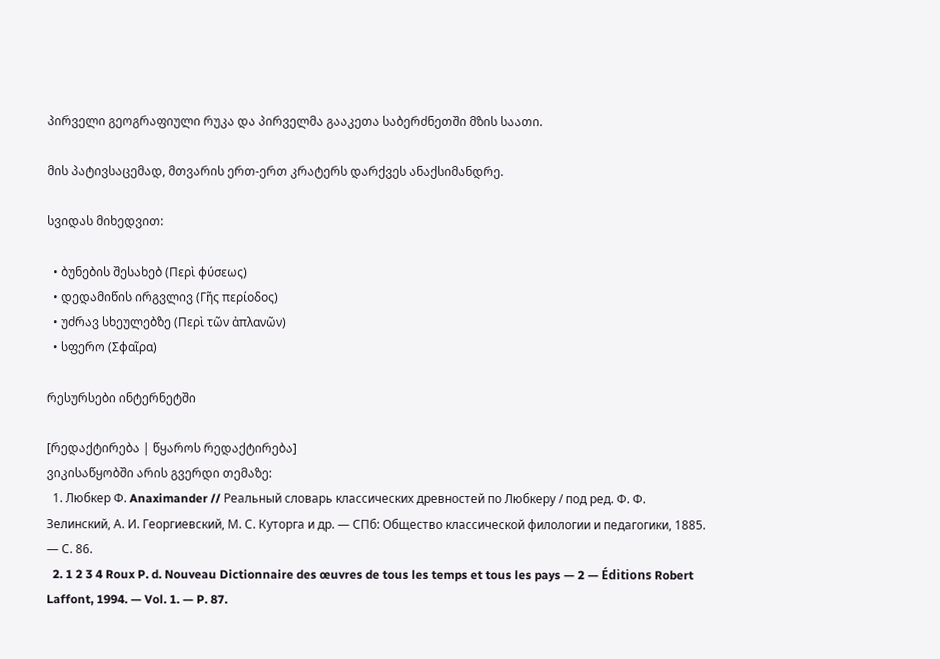პირველი გეოგრაფიული რუკა და პირველმა გააკეთა საბერძნეთში მზის საათი.

მის პატივსაცემად, მთვარის ერთ-ერთ კრატერს დარქვეს ანაქსიმანდრე.

სვიდას მიხედვით:

  • ბუნების შესახებ (Περὶ φύσεως)
  • დედამიწის ირგვლივ (Γῆς περίοδος)
  • უძრავ სხეულებზე (Περὶ τῶν ἀπλανῶν)
  • სფერო (Σφαῖρα)

რესურსები ინტერნეტში

[რედაქტირება | წყაროს რედაქტირება]
ვიკისაწყობში არის გვერდი თემაზე:
  1. Любкер Ф. Anaximander // Реальный словарь классических древностей по Любкеру / под ред. Ф. Ф. Зелинский, А. И. Георгиевский, М. С. Куторга и др. — СПб: Общество классической филологии и педагогики, 1885. — С. 86.
  2. 1 2 3 4 Roux P. d. Nouveau Dictionnaire des œuvres de tous les temps et tous les pays — 2 — Éditions Robert Laffont, 1994. — Vol. 1. — P. 87.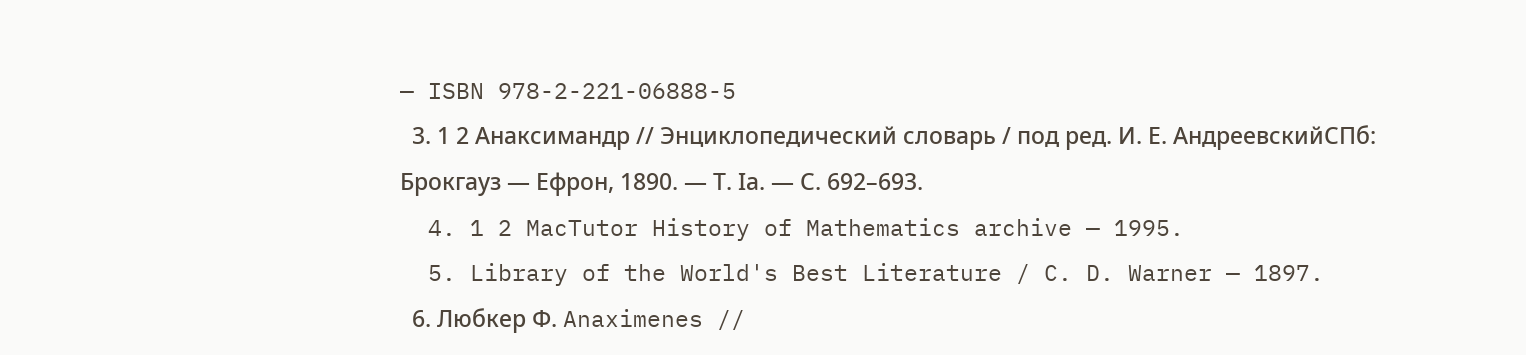— ISBN 978-2-221-06888-5
  3. 1 2 Анаксимандр // Энциклопедический словарь / под ред. И. Е. АндреевскийСПб: Брокгауз — Ефрон, 1890. — Т. Iа. — С. 692–693.
  4. 1 2 MacTutor History of Mathematics archive — 1995.
  5. Library of the World's Best Literature / C. D. Warner — 1897.
  6. Любкер Ф. Anaximenes //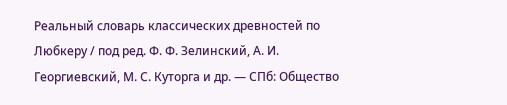Реальный словарь классических древностей по Любкеру / под ред. Ф. Ф. Зелинский, А. И. Георгиевский, М. С. Куторга и др. — СПб: Общество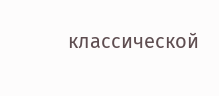классической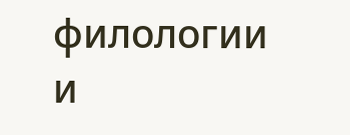филологии и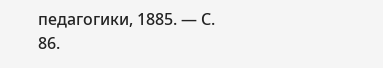педагогики, 1885. — С. 86.